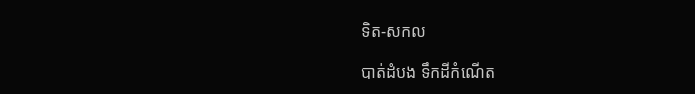ទិត-សកល

បាត់ដំបង ទឹកដីកំណើត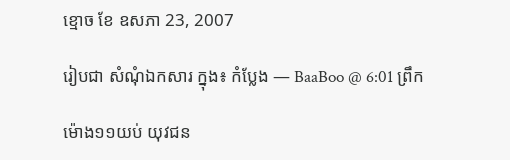ខ្មោច ខែ ឧសភា 23, 2007

រៀបជា សំណុំឯកសារ ក្នុង៖ កំប្លែង — BaaBoo @ 6:01 ព្រឹក

ម៉ោង១១យប់ យុវជន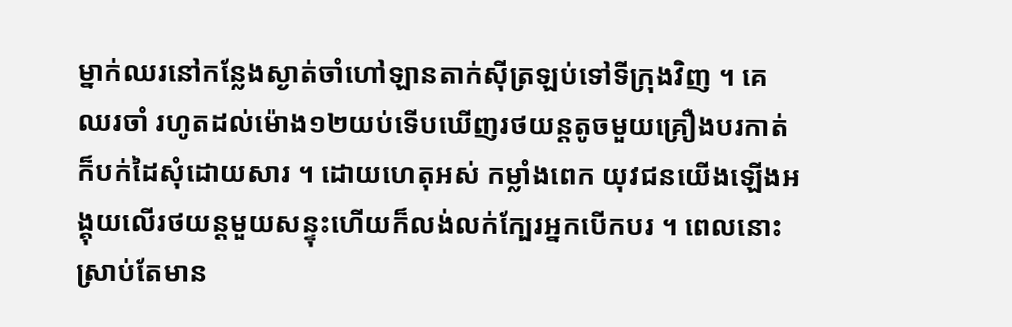ម្នាក់ឈរនៅកន្លែងស្ងាត់ចាំហៅឡានតាក់ស៊ីត្រឡប់ទៅទីក្រុងវិញ ។ គេឈរចាំ រហូតដល់ម៉ោង១២យប់ទើបឃើញរថយន្ដតូចមួយគ្រឿងបរកាត់ ក៏បក់ដៃសុំដោយសារ ។ ដោយហេតុអស់ កម្លាំងពេក យុវជនយើងឡើងអង្គុយលើរថយន្ដមួយសន្ទុះហើយក៏លង់លក់ក្បែរអ្នកបើកបរ ។ ពេលនោះ ស្រាប់តែមាន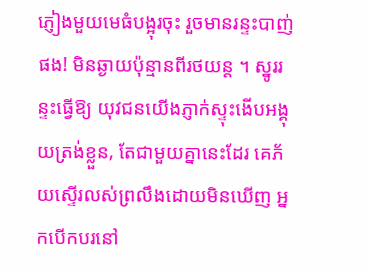ភ្ញៀងមួយមេធំបង្អុរចុះ រួចមានរន្ទះបាញ់ផង! មិនឆ្ងាយប៉ុន្មានពីរថយន្ដ ។ ស្នូររន្ទះធ្វើឱ្យ យុវជនយើងភ្ញាក់ស្ទុះងើបអង្គុយត្រង់ខ្លួន, តែជាមួយគ្នានេះដែរ គេភ័យស្ទើរលស់ព្រលឹងដោយមិនឃើញ អ្នកបើកបរនៅ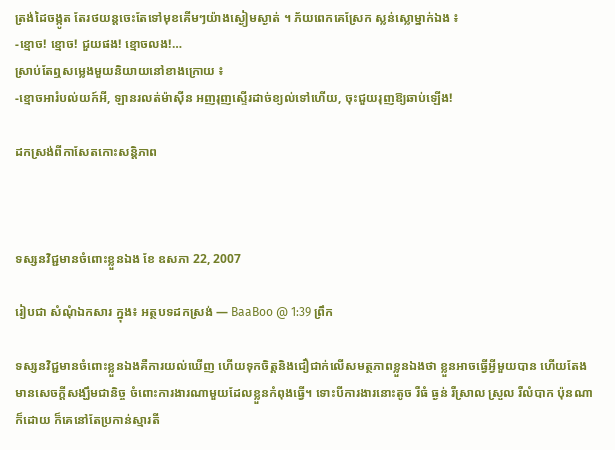ត្រង់ដៃចង្កូត តែរថយន្ដចេះតែទៅមុខគើមៗយ៉ាងស្ងៀមស្ងាត់ ។ ភ័យពេកគេស្រែក ស្លន់ស្លោម្នាក់ឯង ៖
-ខ្មោច! ខ្មោច! ជួយផង! ខ្មោចលង!…
ស្រាប់តែឮសម្លេងមួយនិយាយនៅខាងក្រោយ ៖
-ខ្មោចអារំបល់យក៍អី, ឡានរលត់ម៉ាស៊ីន អញរុញស្ទើរដាច់ខ្យល់ទៅហើយ, ចុះជួយរុញឱ្យឆាប់ឡើង!

ដកស្រង់ពីកាសែតកោះសន្តិភាព



ទស្សនវិជ្ជមានចំពោះខ្លួនឯង ខែ ឧសភា 22, 2007

រៀបជា សំណុំឯកសារ ក្នុង៖ អត្ថបទដកស្រង់ — BaaBoo @ 1:39 ព្រឹក

ទស្សនវិជ្ជមានចំពោះខ្លួនឯងគឺការយល់ឃើញ ហើយទុកចិត្តនិងជឿជាក់លើសមត្ថភាពខ្លួនឯងថា ខ្លួនអាចធ្វើអ្វីមួយបាន ហើយតែងមានសេចក្ដីសង្ឃឹមជានិច្ច ចំពោះការងារណាមួយដែលខ្លួនកំពុងធ្វើ។ ទោះបីការងារនោះតូច រឺធំ ធ្ងន់ រឺស្រាល ស្រួល រឺលំបាក ប៉ុនណាក៏ដោយ ក៏គេនៅតែប្រកាន់ស្មារតី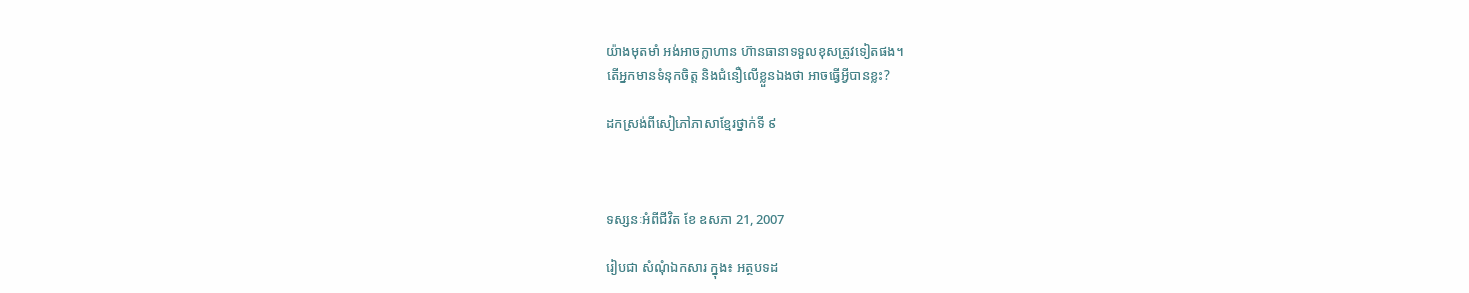យ៉ាងមុតមាំ អង់អាចក្លាហាន ហ៊ានធានាទទួលខុសត្រូវទៀតផង។
តើអ្នកមានទំនុកចិត្ត និងជំនឿលើខ្លួនឯងថា អាចធ្វើអ្វីបានខ្លះ?

ដកស្រង់ពីសៀភៅភាសាខ្មែរថ្នាក់ទី ៩



ទស្សនៈអំពីជីវិត ខែ ឧសភា 21, 2007

រៀបជា សំណុំឯកសារ ក្នុង៖ អត្ថបទដ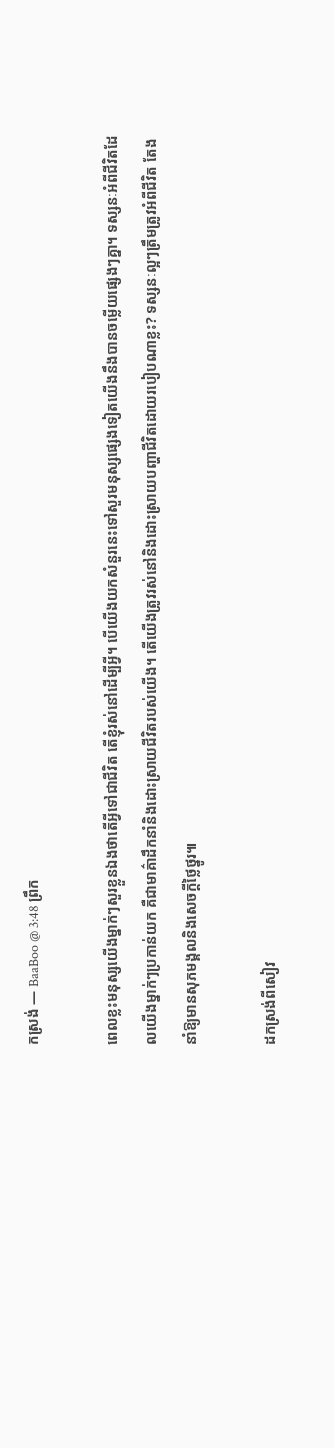កស្រង់ — BaaBoo @ 3:48 ព្រឹក

ពេលខ្លះមនុស្សយើងម្នាក់ៗសួរខ្លួនឯងថាតើអ្វីទៅជាជីវិត តើខ្ញុំរស់នៅដើម្បីអ្វី។ បើយើងយកសំនួរនេះទៅសួរមនុស្សផ្សេងទៀតយើងនឹងបានចម្លើយផ្សេងៗគ្នា។ ទស្សនៈអំពីជីវិតដែលយើងម្នាក់ៗប្រកាន់យក គឺជាមាគ៌ាដឹកនាំនិងដោះស្រាយជីវិតរបស់យើង។ តើយើងត្រូវរស់នៅនិងដោះស្រាយបញ្ហាជីវិតដោយរបៀបណាខ្លះ? ទស្សនៈល្អៗត្រឹមត្រូវអំពីជីវិត តែងនាំឱ្យមានសុភមង្គលនិងសេចក្ដីថ្លៃថ្នូរ៕

ដកស្រង់ពីសៀវ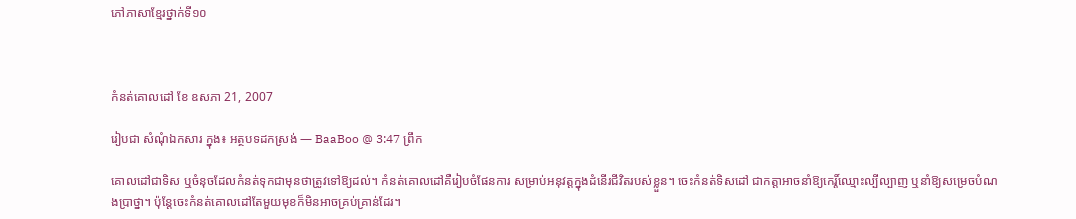ភៅភាសាខ្មែរថ្នាក់ទី១០



កំនត់គោលដៅ ខែ ឧសភា 21, 2007

រៀបជា សំណុំឯកសារ ក្នុង៖ អត្ថបទដកស្រង់ — BaaBoo @ 3:47 ព្រឹក

គោលដៅជាទិស ឬចំនុចដែលកំនត់ទុកជាមុនថាត្រូវទៅឱ្យដល់។ កំនត់គោលដៅគឺរៀបចំផែនការ សម្រាប់អនុវត្តក្នុងដំនើរជីវិតរបស់ខ្លួន។ ចេះកំនត់ទិសដៅ ជាកត្តាអាចនាំឱ្យកេរ្ដិ៍ឈ្មោះល្បីល្បាញ ឬនាំឱ្យសម្រេចបំណងប្រាថ្នា។ ប៉ុន្តែចេះកំនត់គោលដៅតែមួយមុខក៏មិនអាចគ្រប់គ្រាន់ដែរ។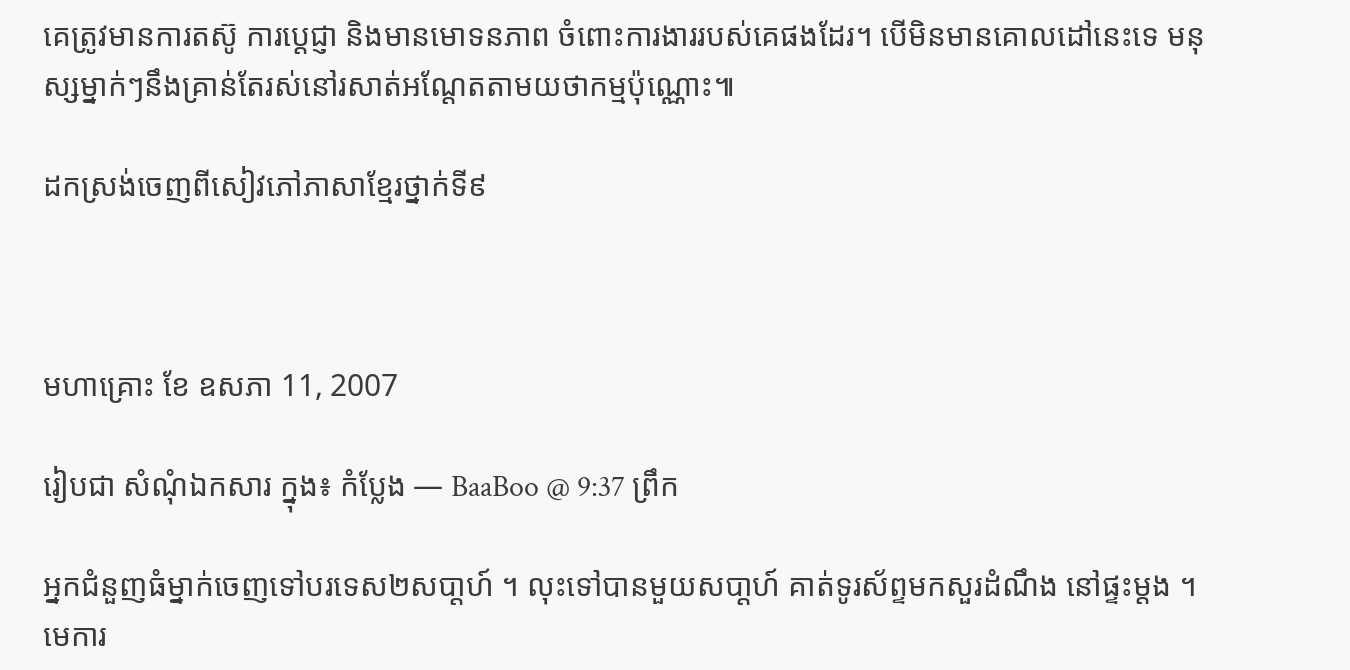គេត្រូវមានការតស៊ូ ការប្ដេជ្ញា និងមានមោទនភាព ចំពោះការងាររបស់គេផងដែរ។ បើមិនមានគោលដៅនេះទេ មនុស្សម្នាក់ៗនឹងគ្រាន់តែរស់នៅរសាត់អណ្ដែតតាមយថាកម្មប៉ុណ្ណោះ៕

ដកស្រង់ចេញពីសៀវភៅភាសាខ្មែរថ្នាក់ទី៩



មហាគ្រោះ ខែ ឧសភា 11, 2007

រៀបជា សំណុំឯកសារ ក្នុង៖ កំប្លែង — BaaBoo @ 9:37 ព្រឹក

អ្នកជំនួញធំម្នាក់ចេញទៅបរទេស២សបា្ដហ៍ ។ លុះទៅបានមួយសបា្ដហ៍ គាត់ទូរស័ព្ទមកសួរដំណឹង នៅផ្ទះម្ដង ។មេការ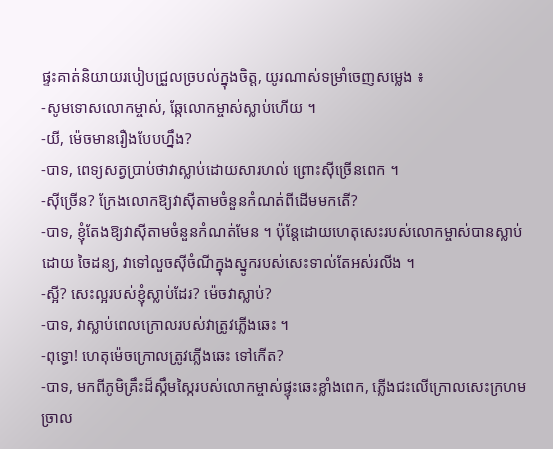ផ្ទះគាត់និយាយរបៀបជ្រួលច្របល់ក្នុងចិត្ដ, យូរណាស់ទម្រាំចេញសម្លេង ៖
-សូមទោសលោកម្ចាស់, ឆ្កែលោកម្ចាស់ស្លាប់ហើយ ។
-យី, ម៉េចមានរឿងបែបហ្នឹង?
-បាទ, ពេទ្យសត្វប្រាប់ថាវាស្លាប់ដោយសារហល់ ព្រោះស៊ីច្រើនពេក ។
-ស៊ីច្រើន? ក្រែងលោកឱ្យវាស៊ីតាមចំនួនកំណត់ពីដើមមកតើ?
-បាទ, ខ្ញុំតែងឱ្យវាស៊ីតាមចំនួនកំណត់មែន ។ ប៉ុន្ដែដោយហេតុសេះរបស់លោកម្ចាស់បានស្លាប់ដោយ ចៃដន្យ, វាទៅលួចស៊ីចំណីក្នុងស្នូករបស់សេះទាល់តែអស់រលីង ។
-ស្អី? សេះល្អរបស់ខ្ញុំស្លាប់ដែរ? ម៉េចវាស្លាប់?
-បាទ, វាស្លាប់ពេលក្រោលរបស់វាត្រូវភ្លើងឆេះ ។
-ពុទ្ធោ! ហេតុម៉េចក្រោលត្រូវភ្លើងឆេះ ទៅកើត?
-បាទ, មកពីភូមិគ្រឹះដ៏ស្កឹមស្កៃរបស់លោកម្ចាស់ផ្ទុះឆេះខ្លាំងពេក, ភ្លើងជះលើក្រោលសេះក្រហមច្រាល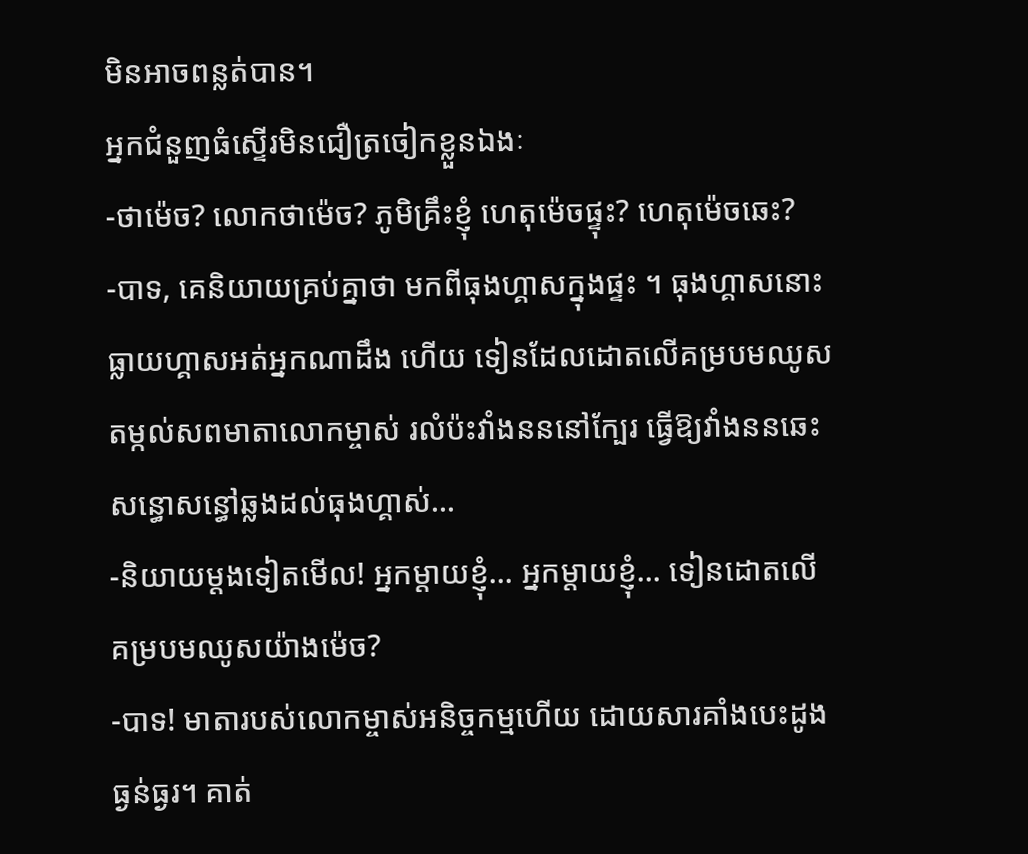មិនអាចពន្លត់បាន។
អ្នកជំនួញធំស្ទើរមិនជឿត្រចៀកខ្លួនឯងៈ
-ថាម៉េច? លោកថាម៉េច? ភូមិគ្រឹះខ្ញុំ ហេតុម៉េចផ្ទុះ? ហេតុម៉េចឆេះ?
-បាទ, គេនិយាយគ្រប់គ្នាថា មកពីធុងហ្គាសក្នុងផ្ទះ ។ ធុងហ្គាសនោះធ្លាយហ្គាសអត់អ្នកណាដឹង ហើយ ទៀនដែលដោតលើគម្របមឈូសតម្កល់សពមាតាលោកម្ចាស់ រលំប៉ះវាំងនននៅក្បែរ ធ្វើឱ្យវាំងននឆេះ សន្ធោសន្ធៅឆ្លងដល់ធុងហ្គាស់…
-និយាយម្ដងទៀតមើល! អ្នកម្ដាយខ្ញុំ… អ្នកម្ដាយខ្ញុំ… ទៀនដោតលើគម្របមឈូសយ៉ាងម៉េច?
-បាទ! មាតារបស់លោកម្ចាស់អនិច្ចកម្មហើយ ដោយសារគាំងបេះដូងធ្ងន់ធ្ងរ។ គាត់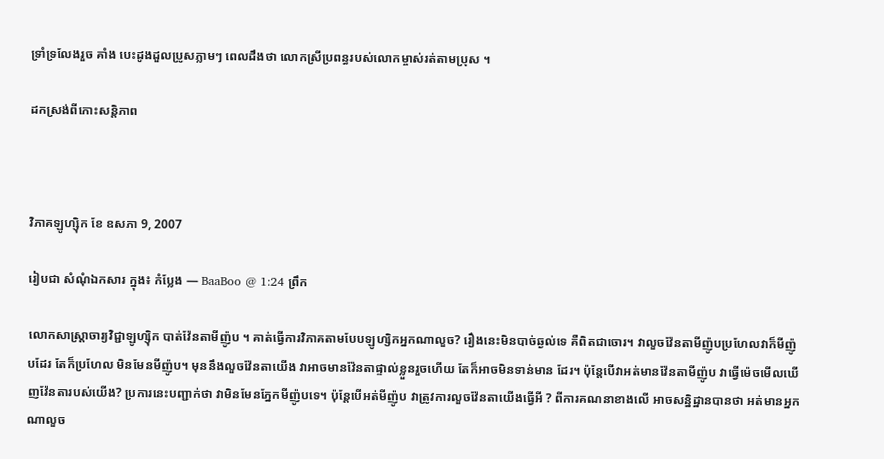ទ្រាំទ្រលែងរួច គាំង បេះដូងដួលប្រូសភ្លាមៗ ពេលដឹងថា លោកស្រីប្រពន្ធរបស់លោកម្ចាស់រត់តាមប្រុស ។

ដកស្រង់ពីកោះសន្តិភាព



វិភាគឡូហ្ស៊ិក ខែ ឧសភា 9, 2007

រៀបជា សំណុំឯកសារ ក្នុង៖ កំប្លែង — BaaBoo @ 1:24 ព្រឹក

លោកសាស្ដ្រាចារ្យវិជ្ជាឡូហ្ស៊ិក បាត់វ៉ែនតាមីញ៉ូប ។ គាត់ធ្វើការវិភាគតាមបែបឡូហ្សិកអ្នកណាលួច? រឿងនេះមិនបាច់ឆ្ងល់ទេ គឺពិតជាចោរ។ វាលួចវ៉ែនតាមីញ៉ូបប្រហែលវាក៏មីញ៉ូបដែរ តែក៏ប្រហែល មិនមែនមីញ៉ូប។ មុននឹងលួចវ៉ែនតាយើង វាអាចមានវ៉ែនតាផ្ទាល់ខ្លួនរួចហើយ តែក៏អាចមិនទាន់មាន ដែរ។ ប៉ុន្ដែបើវាអត់មានវ៉ែនតាមីញ៉ូប វាធ្វើម៉េចមើលឃើញវ៉ែនតារបស់យើង? ប្រការនេះបញ្ជាក់ថា វាមិនមែនភ្នែកមីញ៉ូបទេ។ ប៉ុន្ដែបើអត់មីញ៉ូប វាត្រូវការលួចវ៉ែនតាយើងធ្វើអី ? ពីការគណនាខាងលើ អាចសន្និដ្ឋានបានថា អត់មានអ្នកណាលួច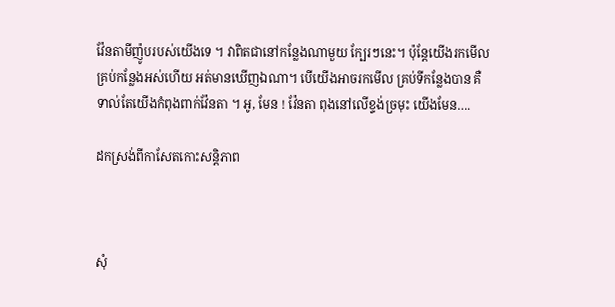វ៉ែនតាមីញ៉ូបរបស់យើងទេ ។ វាពិតជានៅកន្លែងណាមួយ ក្បែរៗនេះ។ ប៉ុន្ដែយើងរកមើលគ្រប់កន្លែងអស់ហើយ អត់មានឃើញឯណា។ បើយើងអាចរកមើល គ្រប់ទីកន្លែងបាន គឺទាល់តែយើងកំពុងពាក់វ៉ែនតា ។ អូ, មែន ! វ៉ែនតា ពុងនៅលើខ្ទង់ច្រមុះ យើងមែន….

ដកស្រង់ពីកាសែតកោះសន្តិភាព



សុំ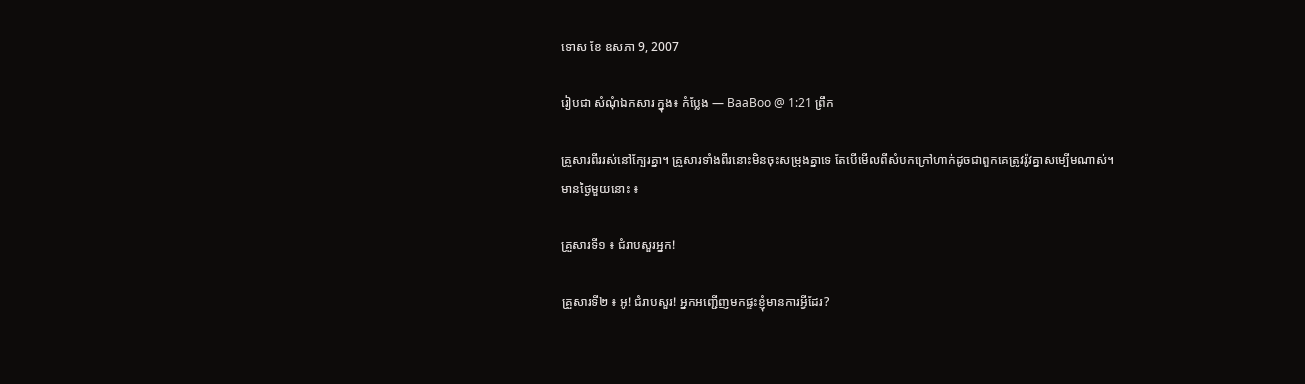ទោស ខែ ឧសភា 9, 2007

រៀបជា សំណុំឯកសារ ក្នុង៖ កំប្លែង — BaaBoo @ 1:21 ព្រឹក

គ្រួសារពីររស់នៅក្បែរគ្នា។ គ្រួសារទាំងពីរនោះមិនចុះសម្រុងគ្នាទេ តែបើមើលពីសំបកក្រៅហាក់ដូចជាពួកគេត្រូវរ៉ូវគ្នាសម្បើមណាស់។
មានថ្ងៃមួយនោះ ៖

គ្រួសារទី១ ៖ ជំរាបសួរអ្នក!

គ្រួសារទី២ ៖ អូ! ជំរាបសួរ! អ្នកអញ្ជើញមកផ្ទះខ្ញុំមានការអ្វីដែរ?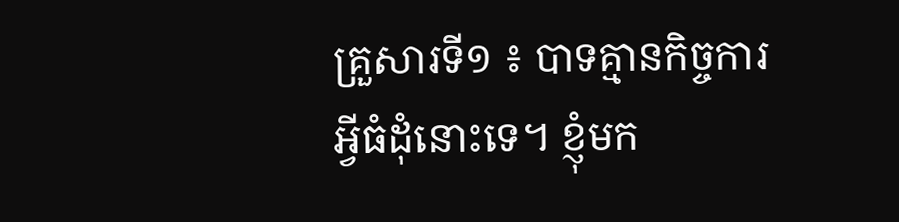គ្រួសារទី១ ៖ បាទគ្មានកិច្ចការអ្វីធំដុំនោះទេ។ ខ្ញុំមក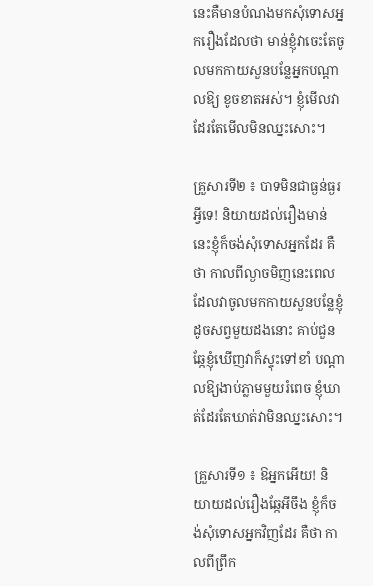នេះគឺមានបំណងមកសុំទោសអ្នករឿងដែលថា មាន់ខ្ញុំវាចេះតែចូលមកកាយសួនបន្លែអ្នកបណ្ដាលឱ្យ ខូចខាតអស់។ ខ្ញុំមើលវាដែរតែមើលមិនឈ្នះសោះ។

គ្រួសារទី២ ៖ បាទមិនជាធ្ងន់ធ្ងរអ្វីទេ! និយាយដល់រឿងមាន់នេះខ្ញុំក៏ចង់សុំទោសអ្នកដែរ គឺថា កាលពីល្ងាចមិញនេះពេលដែលវាចូលមកកាយសួនបន្លែខ្ញុំដូចសព្វមួយដងនោះ គាប់ជួនឆ្កែខ្ញុំឃើញវាក៏ស្ទុះទៅខាំ បណ្ដាលឱ្យងាប់ភ្លាមមួយរំពេច ខ្ញុំឃាត់ដែរតែឃាត់វាមិនឈ្នះសោះ។

គ្រួសារទី១ ៖ ឱអ្នកអើយ! និយាយដល់រឿងឆ្កែអីចឹង ខ្ញុំក៏ចង់សុំទោសអ្នកវិញដែរ គឺថា កាលពីព្រឹក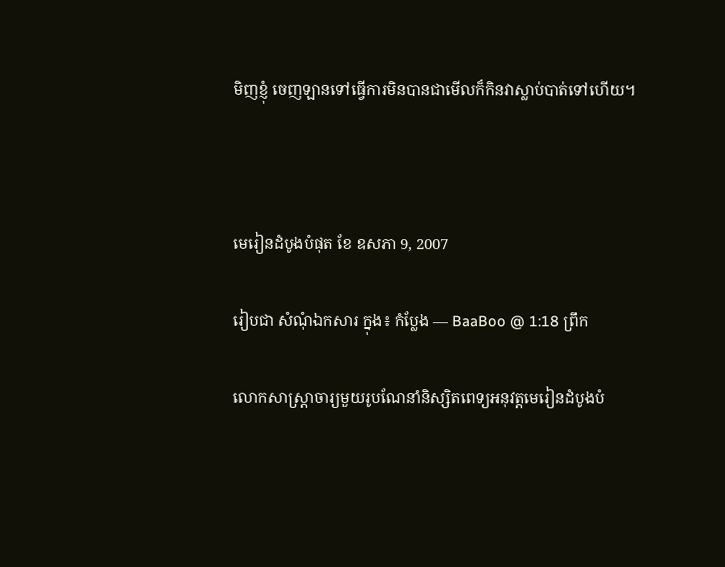មិញខ្ញុំ ចេញឡានទៅធ្វើការមិនបានជាមើលក៏កិនវាស្លាប់បាត់ទៅហើយ។



មេរៀនដំបូងបំផុត ខែ ឧសភា 9, 2007

រៀបជា សំណុំឯកសារ ក្នុង៖ កំប្លែង — BaaBoo @ 1:18 ព្រឹក

លោកសាស្ដ្រាចារ្យមួយរូបណែនាំនិស្សិតពេទ្យអនុវត្ដមេរៀនដំបូងបំ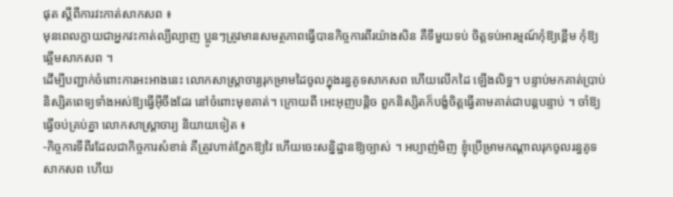ផុត ស្ដីពីការវះកាត់សាកសព ៖
មុនពេលក្លាយជាអ្នកវះកាត់ល្បីល្បាញ ប្អូនៗត្រូវមានសមត្ថភាពធ្វើបានកិច្ចការពីរយ៉ាងសិន គឺទីមួយទប់ ចិត្ដទប់អារម្មណ៍កុំឱ្យខ្ពើម កុំឱ្យឆ្អើមសាកសព ។
ដើម្បីបញ្ជាក់ចំពោះការអះអាងនេះ លោកសាស្ដ្រាចារ្យរុកម្រាមដៃចូលក្នុងរន្ធគូទសាកសព ហើយលើកដៃ ឡើងលិទ្ធ។ បន្ទាប់មកគាត់ប្រាប់និស្សិតពេទ្យទាំងអស់ឱ្យធ្វើអ៊ីចឹងដែរ នៅចំពោះមុខគាត់។ ក្រោយពី អេះអុញបន្ដិច ពួកនិស្សិតក៏បង្ខំចិត្ដធ្វើតាមគាត់ជាបន្ដបន្ទាប់ ។ ចាំឱ្យធ្វើចប់គ្រប់គ្នា លោកសាស្ដ្រាចារ្យ និយាយទៀត ៖
-កិច្ចការទីពីរដែលជាកិច្ចការសំខាន់ គឺត្រូវហាត់ភ្នែកឱ្យវៃ ហើយចេះសន្និដ្ឋានឱ្យច្បាស់ ។ អប្បាញ់មិញ ខ្ញុំប្រើម្រាមកណ្ដាលរុកចូលរន្ធគូទសាកសព ហើយ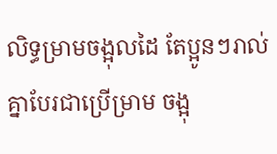លិទ្ធម្រាមចង្អុលដៃ តែប្អូនៗរាល់គ្នាបែរជាប្រើម្រាម ចង្អុ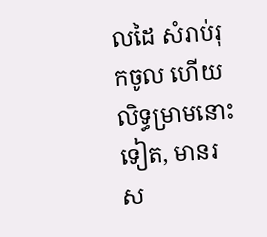លដៃ សំរាប់រុកចូល ហើយលិទ្ធម្រាមនោះទៀត, មានរស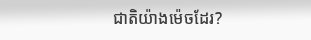ជាតិយ៉ាងម៉េចដែរ?